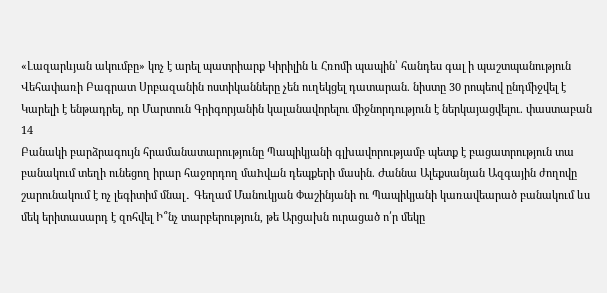«Լազարևյան ակումբը» կոչ է արել պատրիարք Կիրիլին և Հռոմի պապին՝ հանդես գալ ի պաշտպանություն Վեհափառի Բագրատ Սրբազանին ոստիկանները չեն ուղեկցել դատարան. նիստը 30 րոպեով ընդմիջվել է Կարելի է ենթադրել, որ Մարտուն Գրիգորյանին կալանավորելու միջնորդություն է ներկայացվելու. փաստաբան
14
Բանակի բարձրագույն հրամանատարությունը Պապիկյանի գլխավորությամբ պետք է բացատրություն տա բանակում տեղի ունեցող իրար հաջորդող մաhվшն դեպքերի մասին. Ժաննա Ալեքսանյան Ազգային ժողովը շարունակում է ոչ լեգիտիմ մնալ․ Գեղամ Մանուկյան Փաշինյանի ու Պապիկյանի կառավեարած բանակում ևս մեկ երիտասարդ է զոհվել Ի՞նչ տարբերություն, թե Արցախն ուրացած ո՛ր մեկը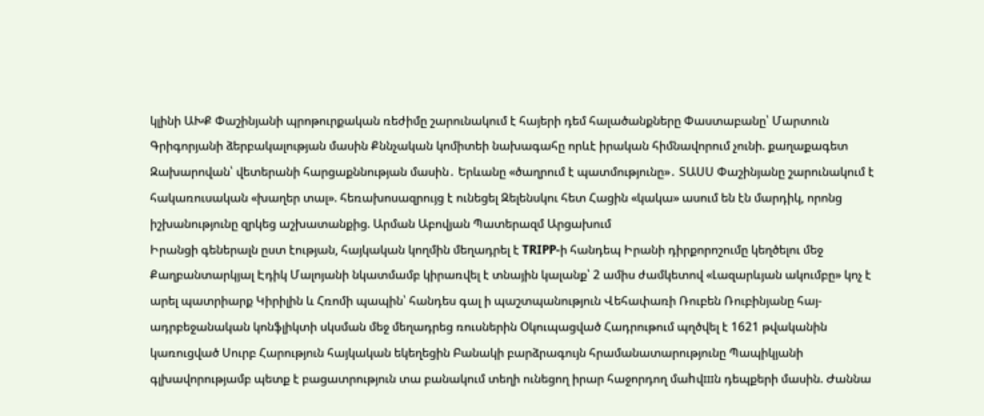կլինի ԱԽՔ Փաշինյանի պրոթուրքական ռեժիմը շարունակում է հայերի դեմ հալածանքները Փաստաբանը՝ Մարտուն Գրիգորյանի ձերբակալության մասին Քննչական կոմիտեի նախագահը որևէ իրական հիմնավորում չունի. քաղաքագետ Զախարովան՝ վետերանի հարցաքննության մասին․ Երևանը «ծաղրում է պատմությունը»․ ՏԱՍՍ Փաշինյանը շարունակում է հակառուսական «խաղեր տալ». հեռախոսազրույց է ունեցել Զելենսկու հետ Հացին «կակա» ասում են էն մարդիկ, որոնց իշխանությունը զրկեց աշխատանքից. Արման Աբովյան Պատերազմ Արցախում
Իրանցի գեներալն ըստ էության, հայկական կողմին մեղադրել է TRIPP-ի հանդեպ Իրանի դիրքորոշումը կեղծելու մեջ Քաղբանտարկյալ Էդիկ Մալոյանի նկատմամբ կիրառվել է տնային կալանք՝ 2 ամիս ժամկետով «Լազարևյան ակումբը» կոչ է արել պատրիարք Կիրիլին և Հռոմի պապին՝ հանդես գալ ի պաշտպանություն Վեհափառի Ռուբեն Ռուբինյանը հայ- ադրբեջանական կոնֆլիկտի սկսման մեջ մեղադրեց ռուսներին Օկուպացված Հադրութում պղծվել է 1621 թվականին կառուցված Սուրբ Հարություն հայկական եկեղեցին Բանակի բարձրագույն հրամանատարությունը Պապիկյանի գլխավորությամբ պետք է բացատրություն տա բանակում տեղի ունեցող իրար հաջորդող մաhվшն դեպքերի մասին. Ժաննա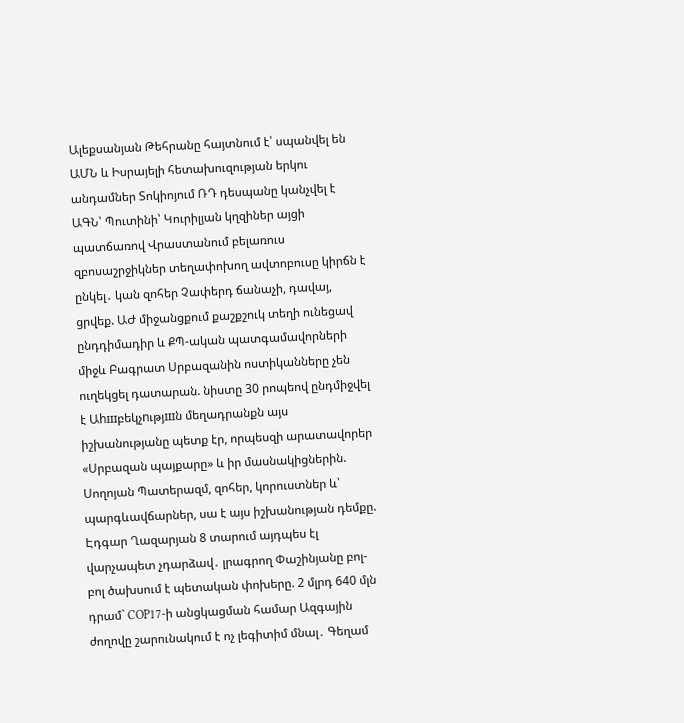Ալեքսանյան Թեհրանը հայտնում է՝ սպանվել են ԱՄՆ և Իսրայելի հետախուզության երկու անդամներ Տոկիոյում ՌԴ դեսպանը կանչվել է ԱԳՆ՝ Պուտինի՝ Կուրիլյան կղզիներ այցի պատճառով Վրաստանում բելառուս զբոսաշրջիկներ տեղափոխող ավտոբուսը կիրճն է ընկել․ կան զոհեր Չափերդ ճանաչի, դավայ, ցրվեք. ԱԺ միջանցքում քաշքշուկ տեղի ունեցավ ընդդիմադիր և ՔՊ-ական պատգամավորների միջև Բագրատ Սրբազանին ոստիկանները չեն ուղեկցել դատարան. նիստը 30 րոպեով ընդմիջվել է Աhшբեկչnւթյшն մեղադրանքն այս իշխանությանը պետք էր, որպեսզի արատավորեր «Սրբազան պայքարը» և իր մասնակիցներին. Սողոյան Պատերազմ, զոհեր, կորուստներ և՝ պարգևավճարներ, սա է այս իշխանության դեմքը. Էդգար Ղազարյան 8 տարում այդպես էլ վարչապետ չդարձավ․ լրագրող Փաշինյանը բոլ-բոլ ծախսում է պետական փոխերը. 2 մլրդ 640 մլն դրամ` COP17-ի անցկացման համար Ազգային ժողովը շարունակում է ոչ լեգիտիմ մնալ․ Գեղամ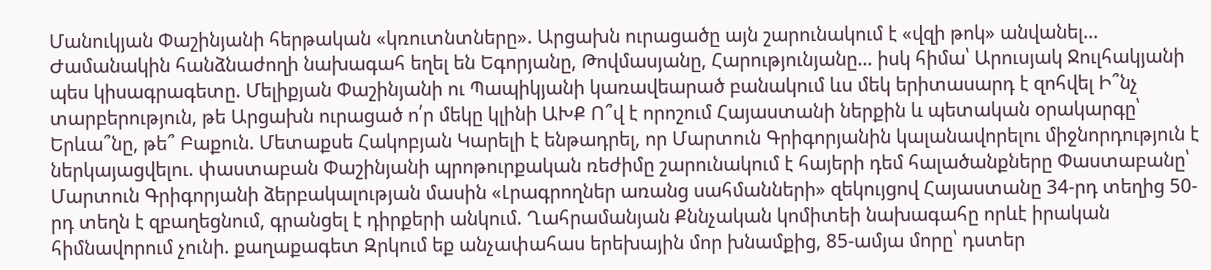Մանուկյան Փաշինյանի հերթական «կռուտնտները». Արցախն ուրացածը այն շարունակում է «վզի թոկ» անվանել... Ժամանակին հանձնաժողի նախագահ եղել են Եգորյանը, Թովմասյանը, Հարությունյանը… իսկ հիմա՝ Արուսյակ Ջուլհակյանի պես կիսագրագետը. Մելիքյան Փաշինյանի ու Պապիկյանի կառավեարած բանակում ևս մեկ երիտասարդ է զոհվել Ի՞նչ տարբերություն, թե Արցախն ուրացած ո՛ր մեկը կլինի ԱԽՔ Ո՞վ է որոշում Հայաստանի ներքին և պետական օրակարգը՝ Երևա՞նը, թե՞ Բաքուն. Մետաքսե Հակոբյան Կարելի է ենթադրել, որ Մարտուն Գրիգորյանին կալանավորելու միջնորդություն է ներկայացվելու. փաստաբան Փաշինյանի պրոթուրքական ռեժիմը շարունակում է հայերի դեմ հալածանքները Փաստաբանը՝ Մարտուն Գրիգորյանի ձերբակալության մասին «Լրագրողներ առանց սահմանների» զեկույցով Հայաստանը 34-րդ տեղից 50-րդ տեղն է զբաղեցնում, գրանցել է դիրքերի անկում. Ղահրամանյան Քննչական կոմիտեի նախագահը որևէ իրական հիմնավորում չունի. քաղաքագետ Զրկում եք անչափահաս երեխային մոր խնամքից, 85-ամյա մորը՝ դստեր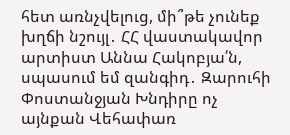հետ առնչվելուց, մի՞թե չունեք խղճի նշույլ․ ՀՀ վաստակավոր արտիստ Աննա Հակոբյա՛ն, սպասում եմ զանգիդ․ Զարուհի Փոստանջյան Խնդիրը ոչ այնքան Վեհափառ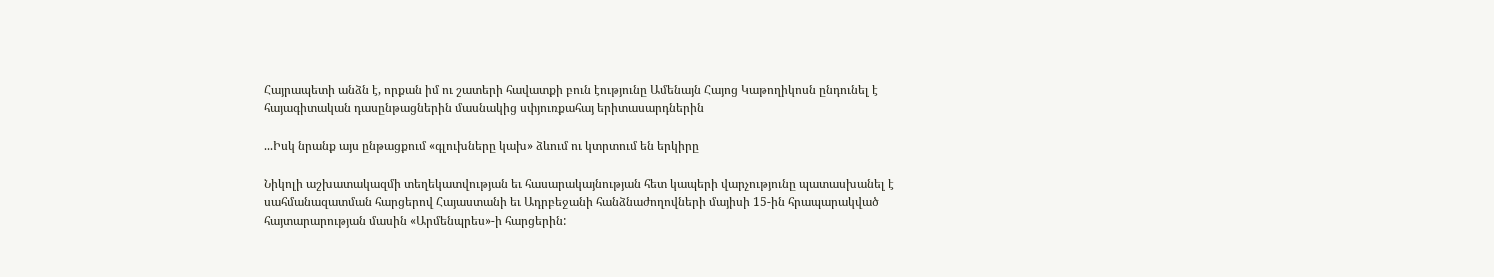Հայրապետի անձն է, որքան իմ ու շատերի հավատքի բուն էությունը Ամենայն Հայոց Կաթողիկոսն ընդունել է հայագիտական դասընթացներին մասնակից սփյուռքահայ երիտասարդներին

...Իսկ նրանք այս ընթացքում «գլուխները կախ» ձևում ու կտրտում են երկիրը

Նիկոլի աշխատակազմի տեղեկատվության եւ հասարակայնության հետ կապերի վարչությունը պատասխանել է սահմանազատման հարցերով Հայաստանի եւ Ադրբեջանի հանձնաժողովների մայիսի 15-ին հրապարակված հայտարարության մասին «Արմենպրես»-ի հարցերին: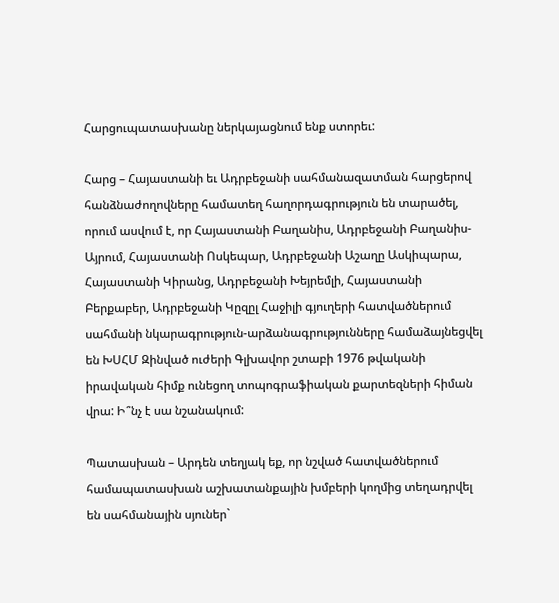Հարցուպատասխանը ներկայացնում ենք ստորեւ:

Հարց – Հայաստանի եւ Ադրբեջանի սահմանազատման հարցերով հանձնաժողովները համատեղ հաղորդագրություն են տարածել, որում ասվում է, որ Հայաստանի Բաղանիս, Ադրբեջանի Բաղանիս-Այրում, Հայաստանի Ոսկեպար, Ադրբեջանի Աշաղը Ասկիպարա, Հայաստանի Կիրանց, Ադրբեջանի Խեյրեմլի, Հայաստանի Բերքաբեր, Ադրբեջանի Կըզըլ Հաջիլի գյուղերի հատվածներում սահմանի նկարագրություն-արձանագրությունները համաձայնեցվել են ԽՍՀՄ Զինված ուժերի Գլխավոր շտաբի 1976 թվականի իրավական հիմք ունեցող տոպոգրաֆիական քարտեզների հիման վրա: Ի՞նչ է սա նշանակում:

Պատասխան – Արդեն տեղյակ եք, որ նշված հատվածներում համապատասխան աշխատանքային խմբերի կողմից տեղադրվել են սահմանային սյուներ`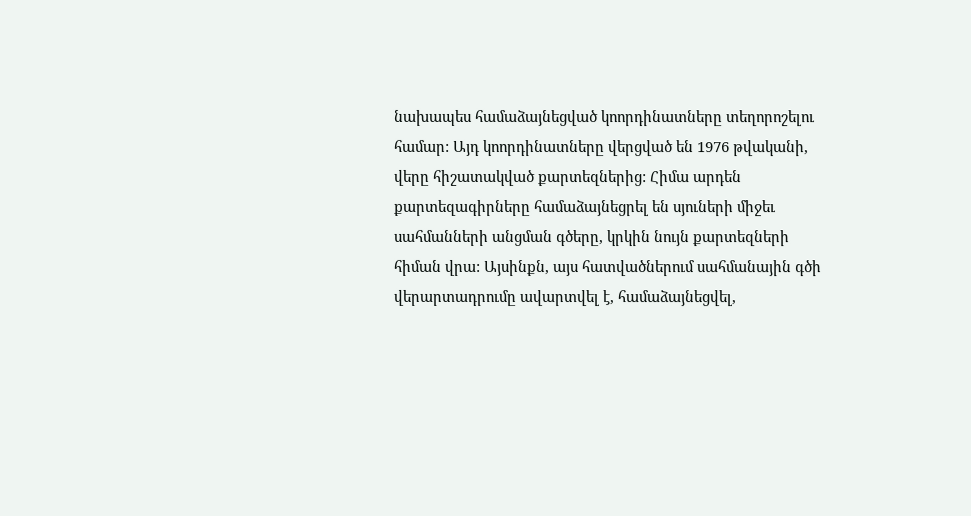նախապես համաձայնեցված կոորդինատները տեղորոշելու համար: Այդ կոորդինատները վերցված են 1976 թվականի, վերը հիշատակված քարտեզներից: Հիմա արդեն քարտեզագիրները համաձայնեցրել են սյուների միջեւ սահմանների անցման գծերը, կրկին նույն քարտեզների հիման վրա: Այսինքն, այս հատվածներում սահմանային գծի վերարտադրումը ավարտվել է, համաձայնեցվել,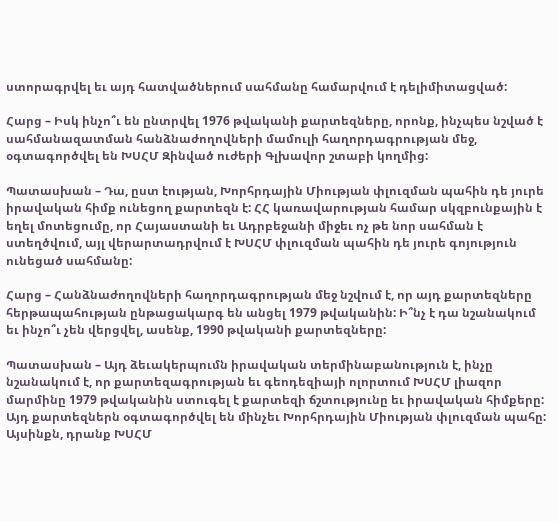ստորագրվել եւ այդ հատվածներում սահմանը համարվում է դելիմիտացված:

Հարց – Իսկ ինչո՞ւ են ընտրվել 1976 թվականի քարտեզները, որոնք, ինչպես նշված է սահմանազատման հանձնաժողովների մամուլի հաղորդագրության մեջ, օգտագործվել են ԽՍՀՄ Զինված ուժերի Գլխավոր շտաբի կողմից:

Պատասխան – Դա, ըստ էության, Խորհրդային Միության փլուզման պահին դե յուրե իրավական հիմք ունեցող քարտեզն է: ՀՀ կառավարության համար սկզբունքային է եղել մոտեցումը, որ Հայաստանի եւ Ադրբեջանի միջեւ ոչ թե նոր սահման է ստեղծվում, այլ վերարտադրվում է ԽՍՀՄ փլուզման պահին դե յուրե գոյություն ունեցած սահմանը:

Հարց – Հանձնաժողովների հաղորդագրության մեջ նշվում է, որ այդ քարտեզները հերթապահության ընթացակարգ են անցել 1979 թվականին: Ի՞նչ է դա նշանակում եւ ինչո՞ւ չեն վերցվել, ասենք, 1990 թվականի քարտեզները:

Պատասխան – Այդ ձեւակերպումն իրավական տերմինաբանություն է, ինչը նշանակում է, որ քարտեզագրության եւ գեոդեզիայի ոլորտում ԽՍՀՄ լիազոր մարմինը 1979 թվականին ստուգել է քարտեզի ճշտությունը եւ իրավական հիմքերը: Այդ քարտեզներն օգտագործվել են մինչեւ Խորհրդային Միության փլուզման պահը: Այսինքն, դրանք ԽՍՀՄ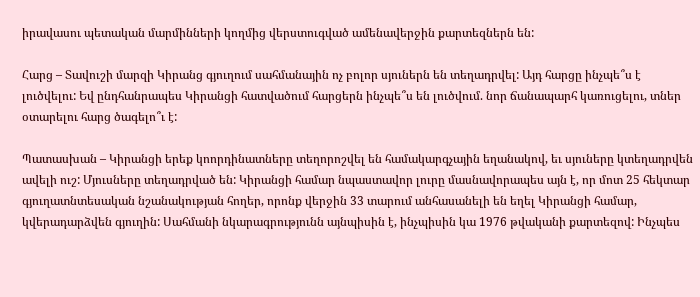իրավասու պետական մարմինների կողմից վերստուգված ամենավերջին քարտեզներն են:

Հարց – Տավուշի մարզի Կիրանց գյուղում սահմանային ոչ բոլոր սյուներն են տեղադրվել: Այդ հարցը ինչպե՞ս է լուծվելու: Եվ ընդհանրապես Կիրանցի հատվածում հարցերն ինչպե՞ս են լուծվում. նոր ճանապարհ կառուցելու, տներ օտարելու հարց ծագելո՞ւ է:

Պատասխան – Կիրանցի երեք կոորդինատները տեղորոշվել են համակարգչային եղանակով, եւ սյուները կտեղադրվեն ավելի ուշ: Մյուսները տեղադրված են: Կիրանցի համար նպաստավոր լուրը մասնավորապես այն է, որ մոտ 25 հեկտար գյուղատնտեսական նշանակության հողեր, որոնք վերջին 33 տարում անհասանելի են եղել Կիրանցի համար, կվերադարձվեն գյուղին: Սահմանի նկարագրությունն այնպիսին է, ինչպիսին կա 1976 թվականի քարտեզով: Ինչպես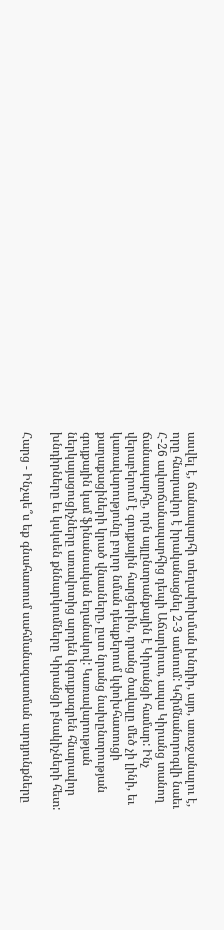ասվել է, ճանապարհի տեղափոխման խնդիր, այո, առաջանալու է, որը հնարավոր է իրականացնել 2-3 ամսում: Կհիմնանորոգվի նաեւ Հ-26 ավտոճանապարհից դեպի Աճարկուտ, ապա Կիրանց տանող ճանապարհը, որն այլընտրանքային է Կիրանցի համար: Ինչ վերաբերում է գույքային հարցերին, դրանց ծավալը մեծ չի լինի, եւ կառավարությունը բոլոր նման դեպքերում կփոխհատուցի քաղաքացիների կրած վնասները, ըստ նրանց նախընտրության գույքային կամ ֆինանսական եղանակով: Կառավարության ներկայացուցիչները առավոտից արդեն կգույքագրեն հնարավոր խնդիրները եւ կսկսեն քննարկումները Կիրանցի բնակիչների հետ:

Հարց - Ինչպե՞ս եք գնահատում սահմանազատման արդյունքները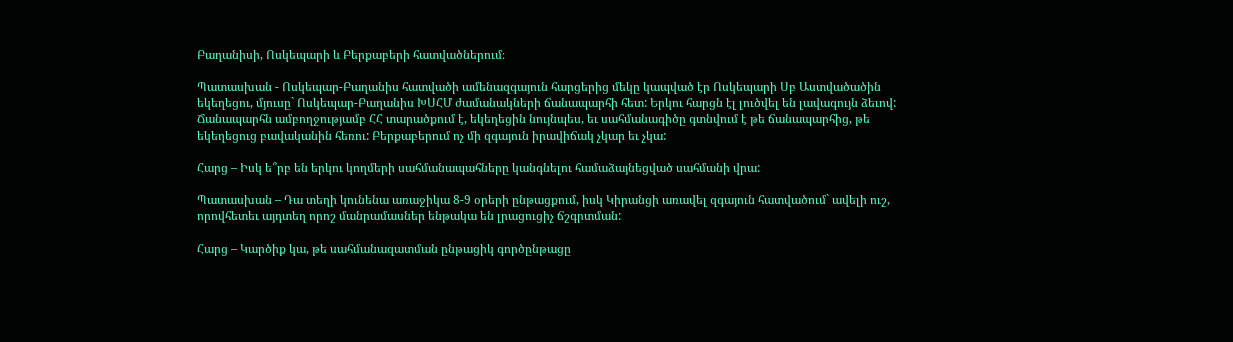Բաղանիսի, Ոսկեպարի և Բերքաբերի հատվածներում։

Պատասխան - Ոսկեպար-Բաղանիս հատվածի ամենազգայուն հարցերից մեկը կապված էր Ոսկեպարի Սբ Աստվածածին եկեղեցու, մյուսը` Ոսկեպար-Բաղանիս ԽՍՀՄ ժամանակների ճանապարհի հետ: Երկու հարցն էլ լուծվել են լավագույն ձեւով: Ճանապարհն ամբողջությամբ ՀՀ տարածքում է, եկեղեցին նույնպես, եւ սահմանագիծը գտնվում է թե ճանապարհից, թե եկեղեցուց բավականին հեռու: Բերքաբերում ոչ մի զգայուն իրավիճակ չկար եւ չկա:

Հարց – Իսկ ե՞րբ են երկու կողմերի սահմանապահները կանգնելու համաձայնեցված սահմանի վրա:

Պատասխան – Դա տեղի կունենա առաջիկա 8-9 օրերի ընթացքում, իսկ Կիրանցի առավել զգայուն հատվածում` ավելի ուշ, որովհետեւ այդտեղ որոշ մանրամասներ ենթակա են լրացուցիչ ճշգրտման:

Հարց – Կարծիք կա, թե սահմանազատման ընթացիկ գործընթացը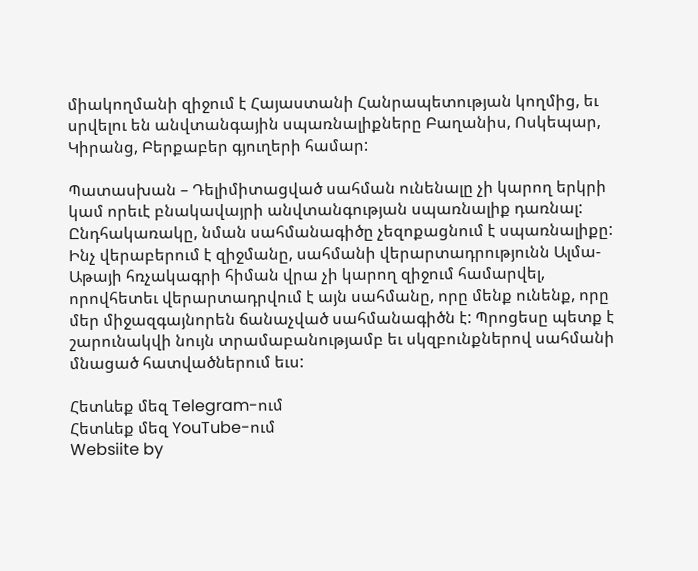միակողմանի զիջում է Հայաստանի Հանրապետության կողմից, եւ սրվելու են անվտանգային սպառնալիքները Բաղանիս, Ոսկեպար, Կիրանց, Բերքաբեր գյուղերի համար:

Պատասխան – Դելիմիտացված սահման ունենալը չի կարող երկրի կամ որեւէ բնակավայրի անվտանգության սպառնալիք դառնալ: Ընդհակառակը, նման սահմանագիծը չեզոքացնում է սպառնալիքը: Ինչ վերաբերում է զիջմանը, սահմանի վերարտադրությունն Ալմա-Աթայի հռչակագրի հիման վրա չի կարող զիջում համարվել, որովհետեւ վերարտադրվում է այն սահմանը, որը մենք ունենք, որը մեր միջազգայնորեն ճանաչված սահմանագիծն է: Պրոցեսը պետք է շարունակվի նույն տրամաբանությամբ եւ սկզբունքներով սահմանի մնացած հատվածներում եւս:

Հետևեք մեզ Telegram-ում
Հետևեք մեզ YouTube-ում
Websiite by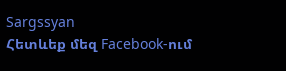Sargssyan
Հետևեք մեզ Facebook-ում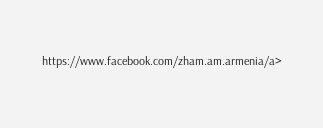https://www.facebook.com/zham.am.armenia/a>